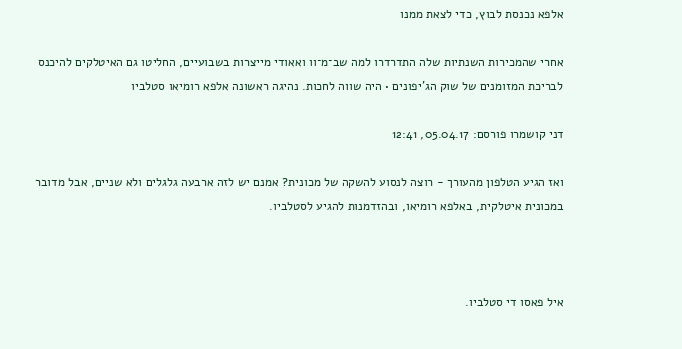אלפא נכנסת לבוץ, כדי לצאת ממנו

אחרי שהמכירות השנתיות שלה התדרדרו למה שב־מ־וו ואאודי מייצרות בשבועיים, החליטו גם האיטלקים להיכנס לבריכת המזומנים של שוק הג'יפונים • היה שווה לחכות. נהיגה ראשונה אלפא רומיאו סטלביו

דני קושמרו פורסם: 05.04.17, 12:41

ואז הגיע הטלפון מהעורך - רוצה לנסוע להשקה של מכונית? אמנם יש לזה ארבעה גלגלים ולא שניים, אבל מדובר במכונית איטלקית, באלפא רומיאו, ובהזדמנות להגיע לסטלביו.



איל פאסו די סטלביו.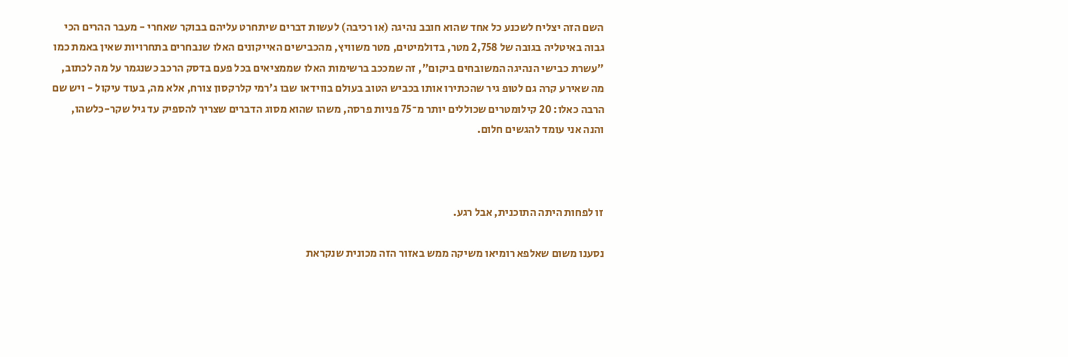השם הזה יצליח לשכנע כל אחד שהוא חובב נהיגה (או רכיבה) לעשות דברים שיתחרט עליהם בבוקר שאחרי - מעבר ההרים הכי גבוה באיטליה בגובה של 2,758 מטר, בדולמיטים, מטר משוויץ, מהכבישים האייקונים האלו שנבחרים בתחרויות שאין באמת כמו "עשרת כבישי הנהיגה המשובחים ביקום", זה שמככב ברשימות האלו שממציאים בכל פעם בדסק הרכב כשנגמר על מה לכתוב, מה שאירע קרה גם לטופ גיר שהכתירו אותו בכביש הטוב בעולם בווידאו שבו ג'רמי קלרקסון צורח, אלא מה, בעוד עיקול - ויש שם הרבה כאלו: 20 קילומטרים שכוללים יותר מ־75 פניות פרסה, משהו שהוא מסוג הדברים שצריך להספיק עד גיל שקר-כלשהו, והנה אני עומד להגשים חלום.



זו לפחות היתה התוכנית, אבל רגע.

נסענו משום שאלפא רומיאו משיקה ממש באזור הזה מכונית שנקראת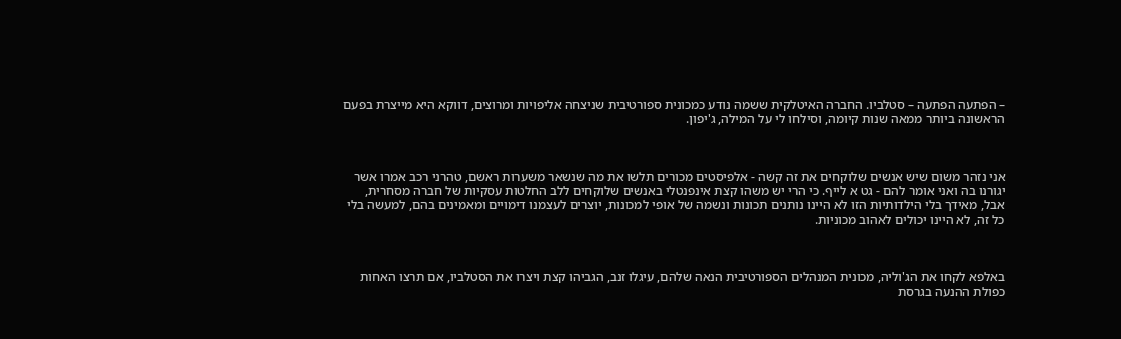– הפתעה הפתעה – סטלביו. החברה האיטלקית ששמה נודע כמכונית ספורטיבית שניצחה אליפויות ומרוצים, דווקא היא מייצרת בפעם הראשונה ביותר ממאה שנות קיומה, וסילחו לי על המילה, ג'יפון.



אני נזהר משום שיש אנשים שלוקחים את זה קשה - אלפיסטים מכורים תלשו את מה שנשאר משערות ראשם, טהרני רכב אמרו אשר יגורנו בה ואני אומר להם - גט א לייף. כי הרי יש משהו קצת אינפנטלי באנשים שלוקחים ללב החלטות עסקיות של חברה מסחרית, אבל, מאידך בלי הילדותיות הזו לא היינו נותנים תכונות ונשמה של אופי למכונות, יוצרים לעצמנו דימויים ומאמינים בהם, למעשה בלי כל זה, לא היינו יכולים לאהוב מכוניות.



באלפא לקחו את הג'וליה, מכונית המנהלים הספורטיבית הנאה שלהם, עיגלו זנב, הגביהו קצת ויצרו את הסטלביו, אם תרצו האחות כפולת ההנעה בגרסת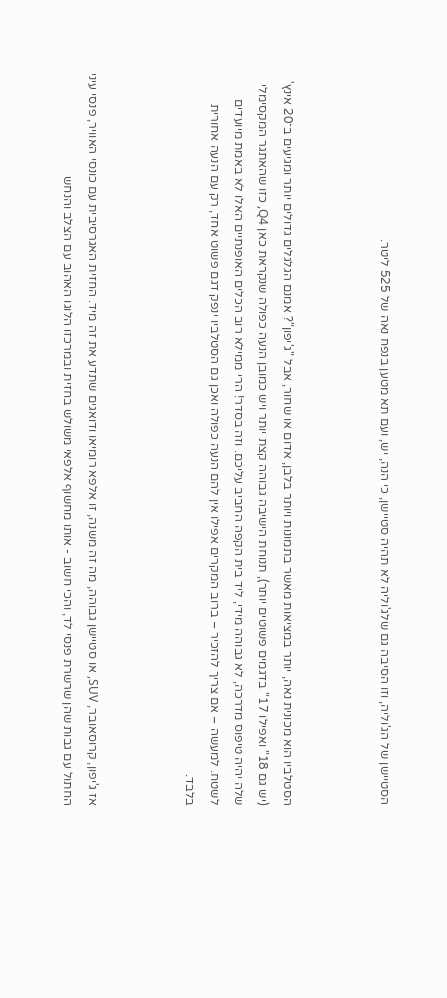הסטיישן של הג'וליה, וזו הסיבה גם שלג'וליה לא תהיה סטיישן, כי הנה, יש, ועם תא מטען בנפח נאה של 525 ליטר.



הסטלביו הוא מכונית נאה, יותר במציאות מאשר בתמונות ויותר בלבן, אדום או שחור, אבל "ג'יפון"? אמנם הגלגלים גדולים יותר ומגיעים ב־20 אינץ' (יש גם 18" ואפילו 17" בדגמים פשוטים יותר), תנוחת הישיבה גבוהה קצת יותר ויש כמובן הנעה כפולה שנקראת כאן Q4, כזו שהאתגר המקסימלי שלה יהיה טיפוס מדרכה, לא גבוהה מידי, ליד בית הקפה החביב עליכם. וזה בסדר! הרי ממילא רוב הכלים האופנתיים האלו לא באמת מיועדים לשטח. למעשה – אם צריך להזכיר – ברוב המקרים אפילו אין להם הנעה כפולה ואכן גם הסטלביו ינפק דגם פשוט אחד, רק עם הנעה אחורית בלבד.



אז ג'יפון, קרוסאובר, SUV, או סטיישן גבוהה, מה זה משנה, זו אלפא רומיאו ודואגים שתדע את זה מיד. החזית האגרסיבית עם כונסי האוויר, פנסי עיני החתול עם גבות שהן שרשרת פנסי לד, והכי חשוב - אותו מחשוף אלפאי משולש בחזית ובמרכזו הלוגו האהוב עם הצלב והנחש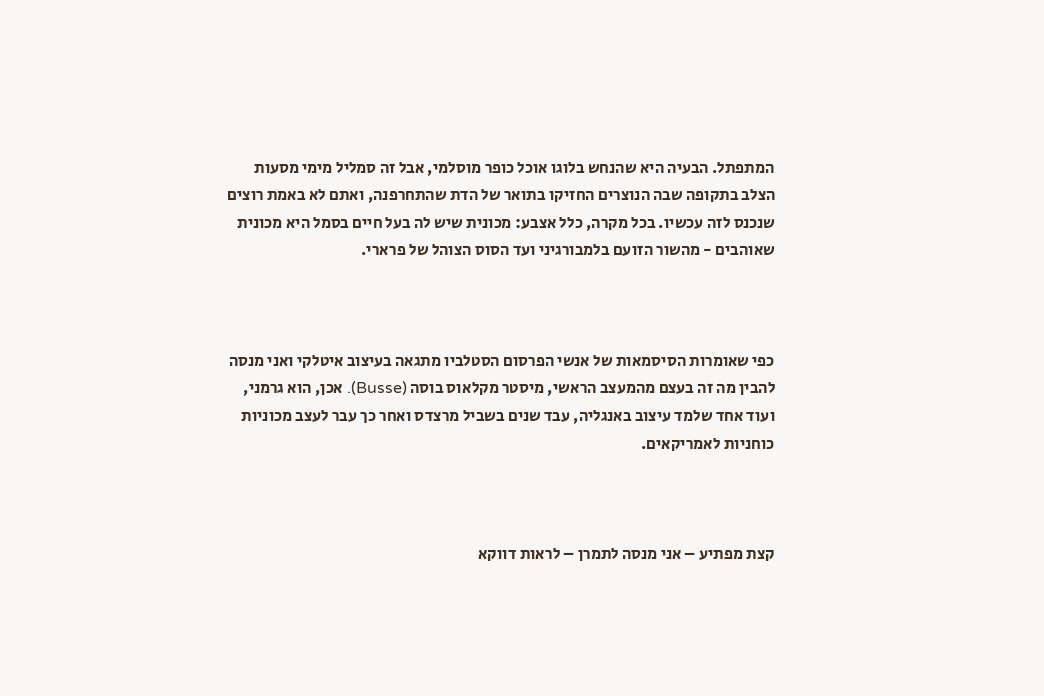המתפתל. הבעיה היא שהנחש בלוגו אוכל כופר מוסלמי, אבל זה סמליל מימי מסעות הצלב בתקופה שבה הנוצרים החזיקו בתואר של הדת שהתחרפנה, ואתם לא באמת רוצים שנכנס לזה עכשיו. בכל מקרה, כלל אצבע: מכונית שיש לה בעל חיים בסמל היא מכונית שאוהבים - מהשור הזועם בלמבורגיני ועד הסוס הצוהל של פרארי.



כפי שאומרות הסיסמאות של אנשי הפרסום הסטלביו מתגאה בעיצוב איטלקי ואני מנסה להבין מה זה בעצם מהמעצב הראשי, מיסטר מקלאוס בוסה (Busse). אכן, הוא גרמני, ועוד אחד שלמד עיצוב באנגליה, עבד שנים בשביל מרצדס ואחר כך עבר לעצב מכוניות כוחניות לאמריקאים.



קצת מפתיע – אני מנסה לתמרן – לראות דווקא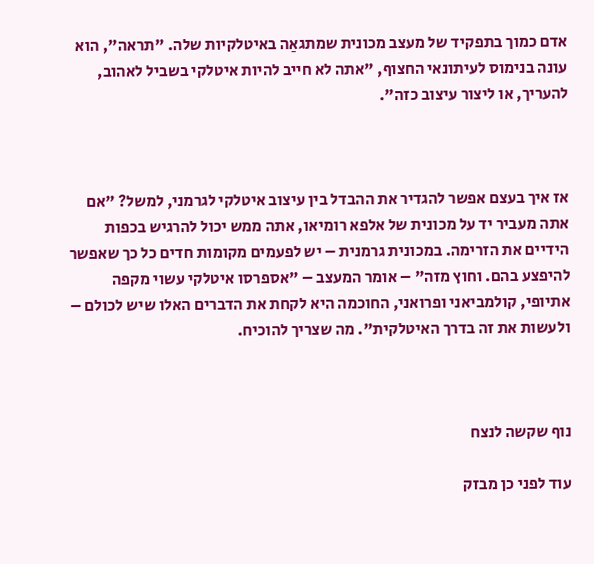אדם כמוך בתפקיד של מעצב מכונית שמתגאַה באיטלקיות שלה. "תראה", הוא עונה בנימוס לעיתונאי החצוף, "אתה לא חייב להיות איטלקי בשביל לאהוב, להעריך, או ליצור עיצוב כזה".



אז איך בעצם אפשר להגדיר את ההבדל בין עיצוב איטלקי לגרמני, למשל? "אם אתה מעביר יד על מכונית של אלפא רומיאו, אתה ממש יכול להרגיש בכפות הידיים את הזרימה. במכונית גרמנית – יש לפעמים מקומות חדים כל כך שאפשר להיפצע בהם. וחוץ מזה" – אומר המעצב – "אספרסו איטלקי עשוי מקפה אתיופי, קולמביאני ופרואני, החוכמה היא לקחת את הדברים האלו שיש לכולם – ולעשות את זה בדרך האיטלקית". מה שצריך להוכיח.



נוף שקשה לנצח

עוד לפני כן מבזק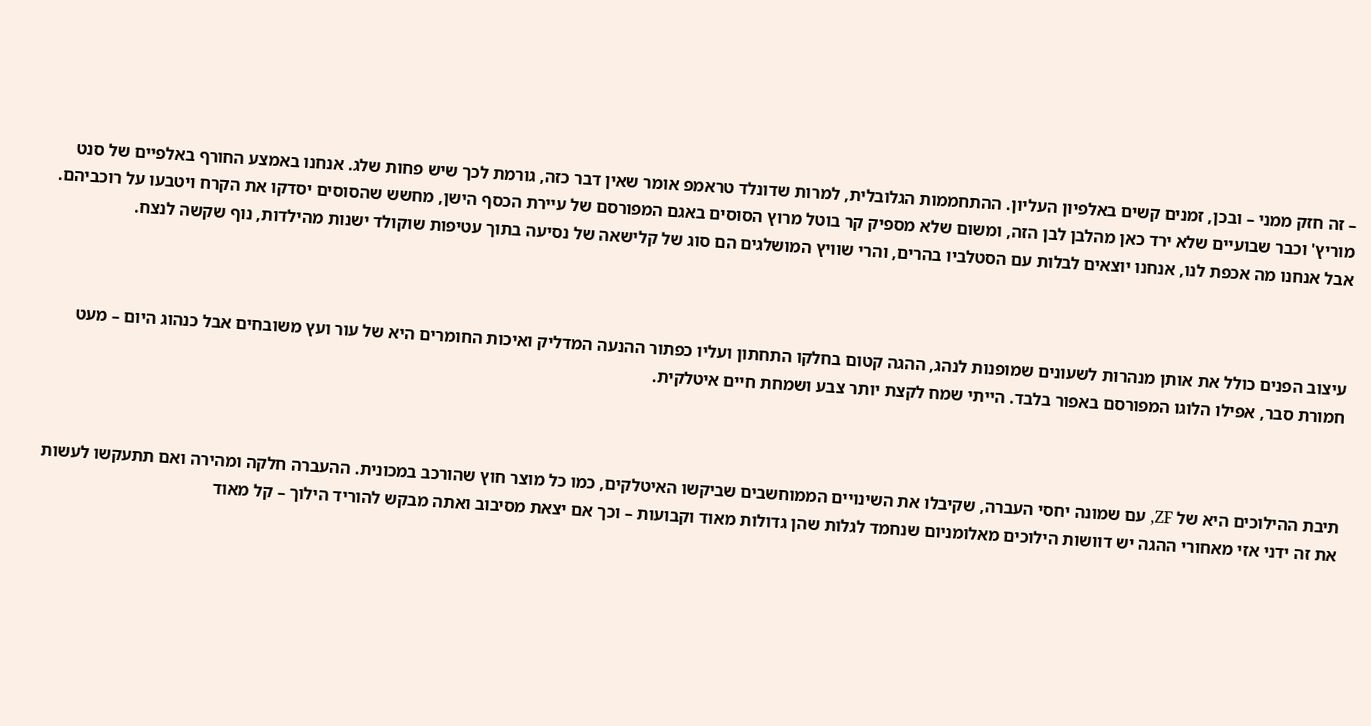– זה חזק ממני – ובכן, זמנים קשים באלפיון העליון. ההתחממות הגלובלית, למרות שדונלד טראמפ אומר שאין דבר כזה, גורמת לכך שיש פחות שלג. אנחנו באמצע החורף באלפיים של סנט מוריץ' וכבר שבועיים שלא ירד כאן מהלבן לבן הזה, ומשום שלא מספיק קר בוטל מרוץ הסוסים באגם המפורסם של עיירת הכסף הישן, מחשש שהסוסים יסדקו את הקרח ויטבעו על רוכביהם. אבל אנחנו מה אכפת לנו, אנחנו יוצאים לבלות עם הסטלביו בהרים, והרי שוויץ המושלגים הם סוג של קלישאה של נסיעה בתוך עטיפות שוקולד ישנות מהילדות, נוף שקשה לנצח.



עיצוב הפנים כולל את אותן מנהרות לשעונים שמופנות לנהג, ההגה קטום בחלקו התחתון ועליו כפתור ההנעה המדליק ואיכות החומרים היא של עור ועץ משובחים אבל כנהוג היום – מעט חמורת סבר, אפילו הלוגו המפורסם באפור בלבד. הייתי שמח לקצת יותר צבע ושמחת חיים איטלקית.



תיבת ההילוכים היא של ZF, עם שמונה יחסי העברה, שקיבלו את השינויים הממוחשבים שביקשו האיטלקים, כמו כל מוצר חוץ שהורכב במכונית. ההעברה חלקה ומהירה ואם תתעקשו לעשות את זה ידני אזי מאחורי ההגה יש דוושות הילוכים מאלומניום שנחמד לגלות שהן גדולות מאוד וקבועות – וכך אם יצאת מסיבוב ואתה מבקש להוריד הילוך – קל מאוד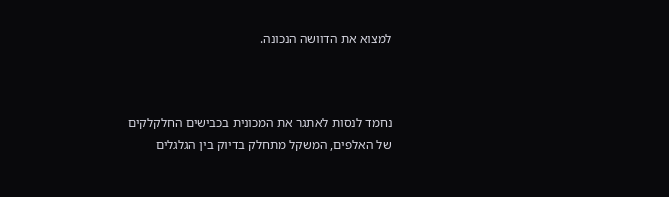למצוא את הדוושה הנכונה.



נחמד לנסות לאתגר את המכונית בכבישים החלקלקים של האלפים, המשקל מתחלק בדיוק בין הגלגלים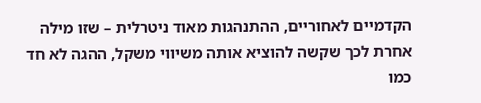הקדמיים לאחוריים, ההתנהגות מאוד ניטרלית – שזו מילה אחרת לכך שקשה להוציא אותה משיווי משקל, ההגה לא חד כמו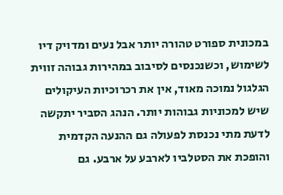במכונית ספורט טהורה יותר אבל נעים ומדויק דיו לשימוש, וכשנכנסים לסיבוב במהירות גבוהה זווית הגלגול נמוכה מאוד, אין את רכרוכיות העיקולים שיש למכוניות גבוהות יותר. הנהג הסביר יתקשה לדעת מתי נכנסת לפעולה גם ההנעה הקדמית והופכת את הסטלביו לארבע על ארבע. גם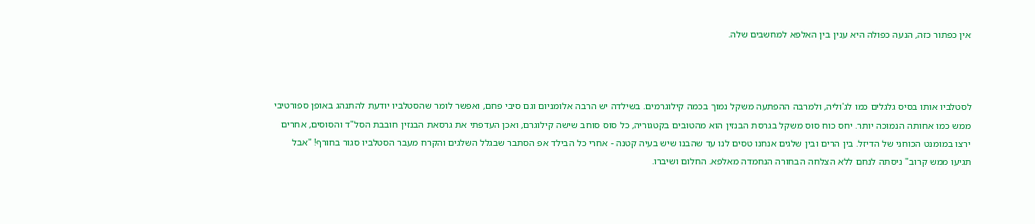אין כפתור כזה, הנעה כפולה היא ענין בין האלפא למחשבים שלה.



לסטלביו אותו בסיס גלגלים כמו לג'וליה, ולמרבה ההפתעה משקל נמוך בכמה קילוגרמים. בשילדה יש הרבה אלומניום וגם סיבי פחם, ואפשר לומר שהסטלביו יודעת להתנהג באופן ספורטיבי ממש כמו אחותה הנמוכה יותר. יחס כוח סוס משקל בגרסת הבנזין הוא מהטובים בקטגוריה, כל סוס סוחב שישה קילוגרם, ואכן העדפתי את גרסאת הבנזין חובבת הסל"ד והסוסים, אחרים ירצו במומנט הכוחני של הדיזל. בין הרים ובין שלגים אנחנו טסים לנו עד שהבנו שיש בעיה קטנה - אחרי כל הבילד אפ הסתבר שבגלל השלגים והקרח מעבר הסטלביו סגור בחורף! "אבל תגיעו ממש קרוב" ניסתה לנחם ללא הצלחה הבחורה הנחמדה מאלפא. החלום ושיברו.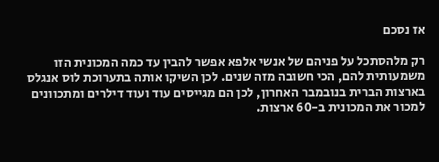אז נסכם

רק מלהסתכל על פניהם של אנשי אלפא אפשר להבין עד כמה המכונית הזו משמעותית להם, הכי חשובה מזה שנים. לכן השיקו אותה בתערוכת לוס אנגלס בארצות הברית בנובמבר האחרון, לכן הם מגייסים עוד ועוד דילרים ומתכוונים למכור את המכונית ב-60 ארצות.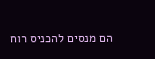הם מנסים להכניס רוח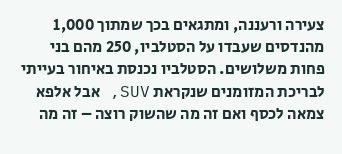צעירה ורעננה, ומתגאים בכך שמתוך 1,000 מהנדסים שעבדו על הסטלביו, 250 מהם בני פחות משלושים. הסטלביו נכנסת באיחור בעייתי לבריכת המזומנים שנקראת SUV, אבל אלפא צמאה לכסף ואם זה מה שהשוק רוצה – זה מה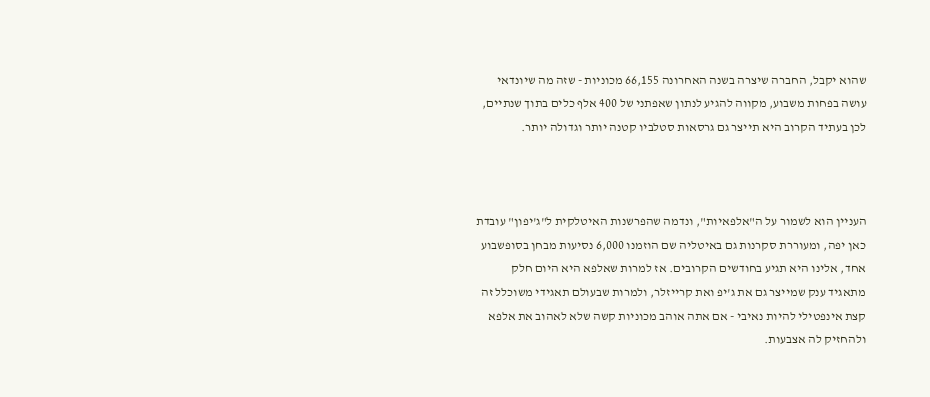שהוא יקבל, החברה שיצרה בשנה האחרונה 66,155 מכוניות - שזה מה שיונדאי עושה בפחות משבוע, מקווה להגיע לנתון שאפתני של 400 אלף כלים בתוך שנתיים, לכן בעתיד הקרוב היא תייצר גם גרסאות סטלביו קטנה יותר וגדולה יותר.



העניין הוא לשמור על ה"אלפאיות", ונדמה שהפרשנות האיטלקית ל"ג'יפון" עובדת כאן יפה, ומעוררת סקרנות גם באיטליה שם הוזמנו 6,000 נסיעות מבחן בסופשבוע אחד, אלינו היא תגיע בחודשים הקרובים. אז למרות שאלפא היא היום חלק מתאגיד ענק שמייצר גם את ג'יפ ואת קרייזלר, ולמרות שבעולם תאגידי משוכלל זה קצת אינפטילי להיות נאיבי - אם אתה אוהב מכוניות קשה שלא לאהוב את אלפא ולהחזיק לה אצבעות.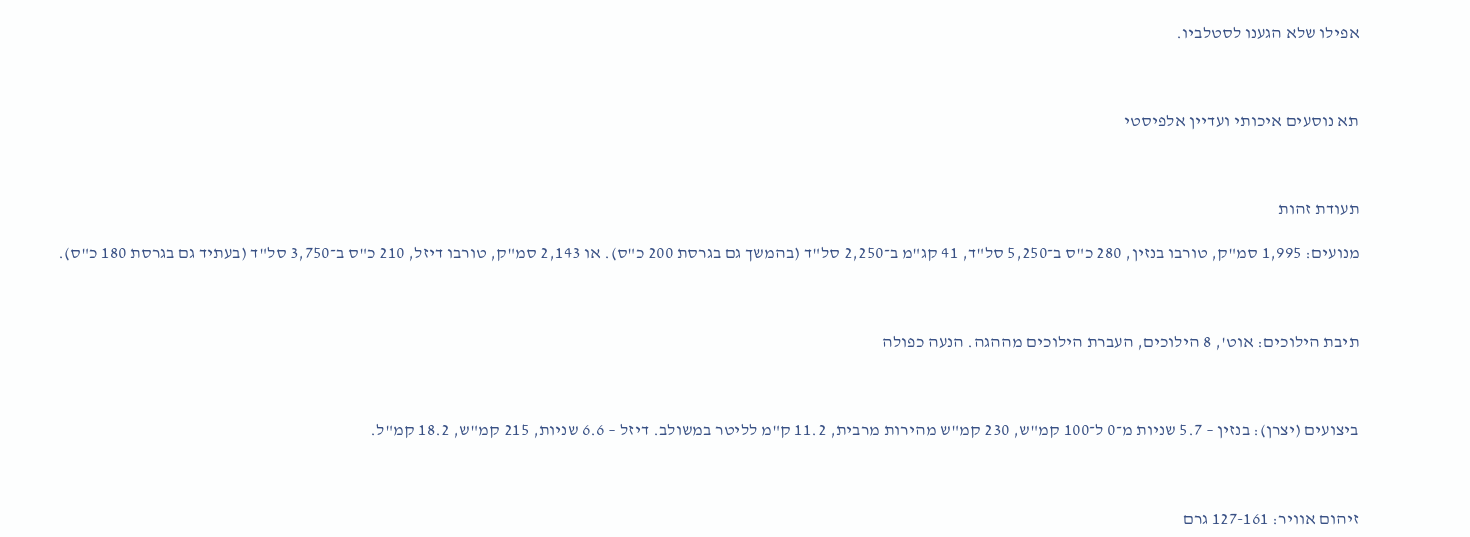אפילו שלא הגענו לסטלביו.



תא נוסעים איכותי ועדיין אלפיסטי



תעודת זהות

מנועים: 1,995 סמ"ק, טורבו בנזין, 280 כ"ס ב־5,250 סל"ד, 41 קג"מ ב־2,250 סל"ד (בהמשך גם בגרסת 200 כ"ס). או 2,143 סמ"ק, טורבו דיזל, 210 כ"ס ב־3,750 סל"ד (בעתיד גם בגרסת 180 כ"ס).



תיבת הילוכים: אוט', 8 הילוכים, העברת הילוכים מההגה. הנעה כפולה



ביצועים (יצרן): בנזין – 5.7 שניות מ־0 ל־100 קמ"ש, 230 קמ"ש מהירות מרבית, 11.2 ק"מ לליטר במשולב. דיזל – 6.6 שניות, 215 קמ"ש, 18.2 קמ"ל.



זיהום אוויר: 127-161 גרם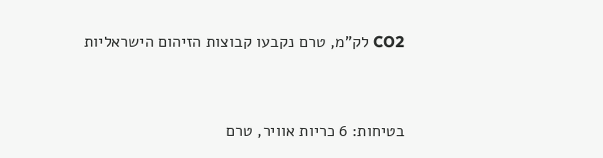CO2 לק"מ, טרם נקבעו קבוצות הזיהום הישראליות



בטיחות: 6 כריות אוויר, טרם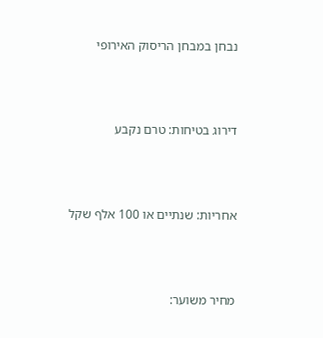נבחן במבחן הריסוק האירופי



דירוג בטיחות: טרם נקבע



אחריות: שנתיים או 100 אלף שקל



מחיר משוער: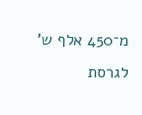מ־450 אלף ש' לגרסת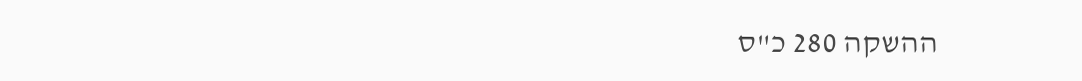ההשקה 280 כ"ס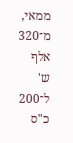ממאי, מ־320 אלף ש' ל־200 כ"ס